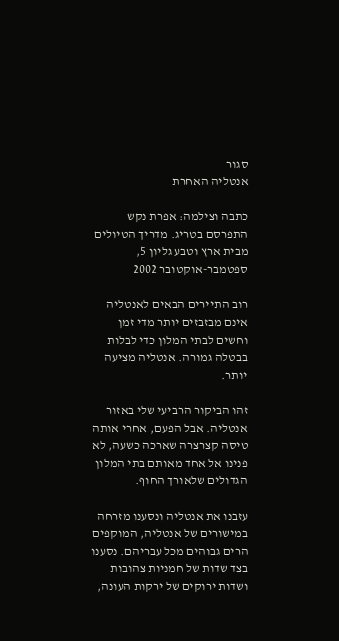סגור
אנטליה האחרת

כתבה וצילמה: אפרת נקש
התפרסם בטריג. מדריך הטיולים מבית ארץ וטבע גליון 5, ספטמבר-אוקטובר 2002

רוב התיירים הבאים לאנטליה אינם מבזבזים יותר מדי זמן וחשים לבתי המלון כדי לבלות בבטלה גמורה. אנטליה מציעה יותר.

זהו הביקור הרביעי שלי באזור אנטליה. אבל הפעם, אחרי אותה טיסה קצרצרה שארכה כשעה, לא פנינו אל אחד מאותם בתי המלון הגדולים שלאורך החוף.

עזבנו את אנטליה ונסענו מזרחה במישורים של אנטליה, המוקפים הרים גבוהים מכל עבריהם. נסענו בצד שדות של חמניות צהובות ושדות ירוקים של ירקות העונה,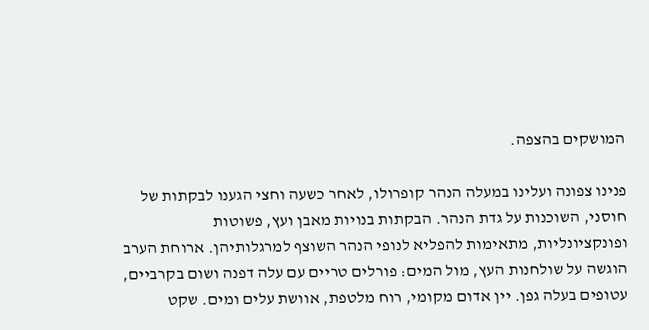המושקים בהצפה.

פנינו צפונה ועלינו במעלה הנהר קופרולו, לאחר כשעה וחצי הגענו לבקתות של חוסני, השוכנות על גדת הנהר. הבקתות בנויות מאבן ועץ, פשוטות ופונקציונליות, מתאימות להפליא לנופי הנהר השוצף למרגלותיהן. ארוחת הערב הוגשה על שולחנות העץ, מול המים: פורלים טריים עם עלה דפנה ושום בקרביים, עטופים בעלה גפן. יין אדום מקומי, רוח מלטפת, אוושת עלים ומים. שקט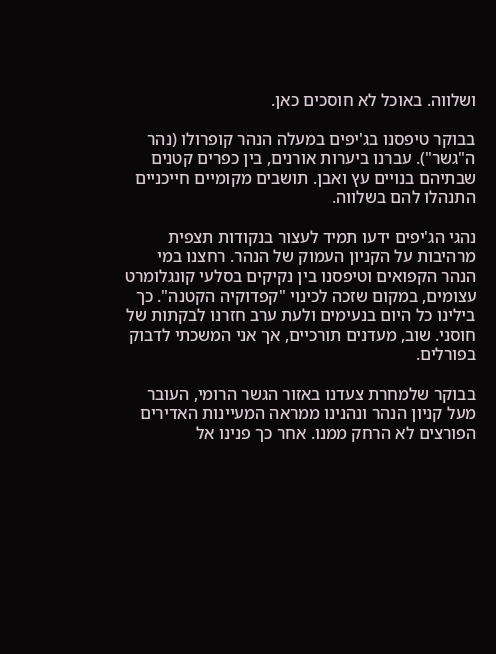ושלווה. באוכל לא חוסכים כאן.

בבוקר טיפסנו בג'יפים במעלה הנהר קופרולו (נהר ה"גשר"). עברנו ביערות אורנים, בין כפרים קטנים שבתיהם בנויים עץ ואבן. תושבים מקומיים חייכניים התנהלו להם בשלווה.

נהגי הג'יפים ידעו תמיד לעצור בנקודות תצפית מרהיבות על הקניון העמוק של הנהר. רחצנו במי הנהר הקפואים וטיפסנו בין נקיקים בסלעי קונגלומרט עצומים, במקום שזכה לכינוי "קפדוקיה הקטנה". כך בילינו כל היום בנעימים ולעת ערב חזרנו לבקתות של חוסני. שוב, מעדנים תורכיים, אך אני המשכתי לדבוק בפורלים.

בבוקר שלמחרת צעדנו באזור הגשר הרומי, העובר מעל קניון הנהר ונהנינו ממראה המעיינות האדירים הפורצים לא הרחק ממנו. אחר כך פנינו אל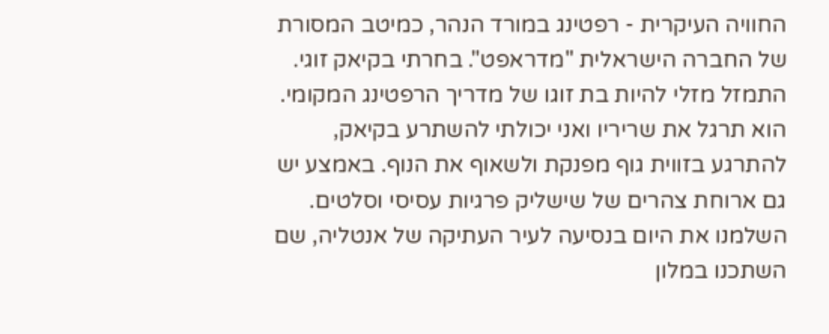החוויה העיקרית - רפטינג במורד הנהר, כמיטב המסורת של החברה הישראלית "מדראפט". בחרתי בקיאק זוגי. התמזל מזלי להיות בת זוגו של מדריך הרפטינג המקומי. הוא תרגל את שריריו ואני יכולתי להשתרע בקיאק, להתרגע בזווית גוף מפנקת ולשאוף את הנוף. באמצע יש גם ארוחת צהרים של שישליק פרגיות עסיסי וסלטים. השלמנו את היום בנסיעה לעיר העתיקה של אנטליה, שם השתכנו במלון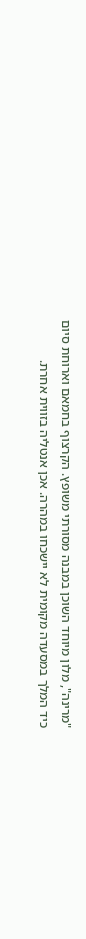"מרינה", מלון מיוחד השוכן במבנה מסורתי משופץ. הקרצוף בחמאם וארוחת סיום כיד המלך במסעדה מקומית לא יישכחו במהרה. אכן אנטליה בזווית אחרת.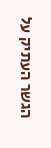הגשר העתיק על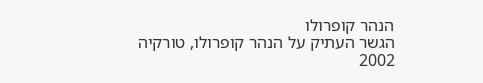הנהר קופרולו
הגשר העתיק על הנהר קופרולו, טורקיה 2002